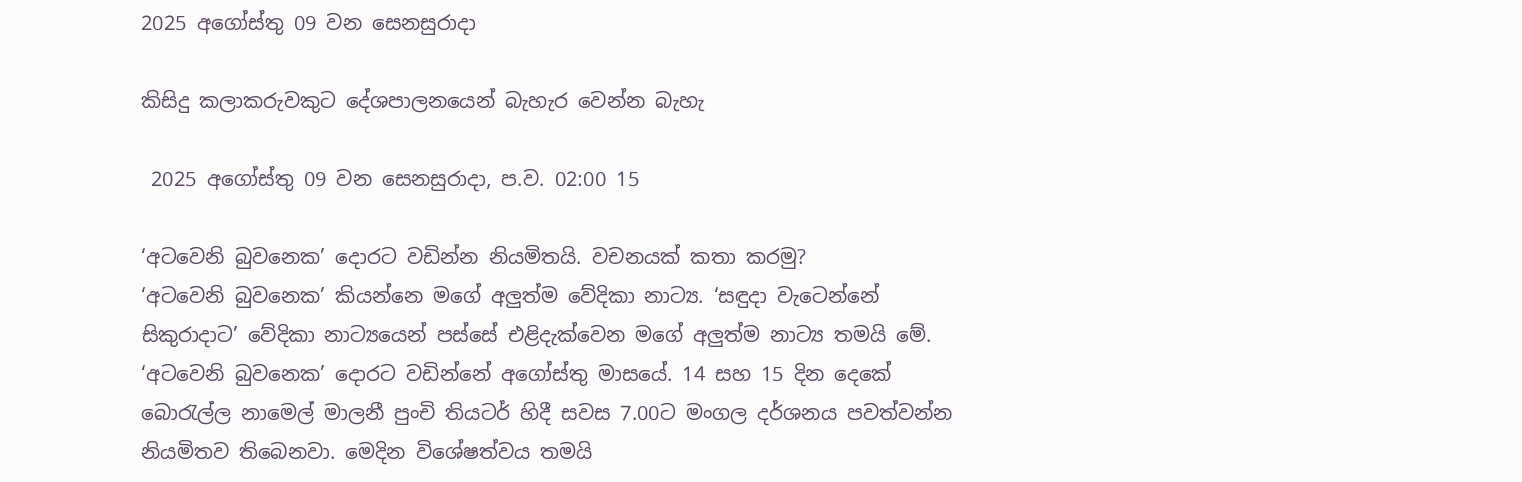2025 අගෝස්තු 09 වන සෙනසුරාදා

කිසිදු කලාකරුවකුට දේශපාලනයෙන් බැහැර වෙන්න බැහැ

 2025 අගෝස්තු 09 වන සෙනසුරාදා, ප.ව. 02:00 15

‘අටවෙනි බුවනෙක’ දොරට වඩින්න නියමිතයි. වචනයක් කතා කරමු?
‘අටවෙනි බුවනෙක’ කියන්නෙ මගේ අලු‍ත්ම වේදිකා නාට්‍ය. ‘සඳුදා වැටෙන්නේ සිකුරාදාට’ වේදිකා නාට්‍යයෙන් පස්සේ එළිදැක්වෙන මගේ අලු‍ත්ම නාට්‍ය තමයි මේ. ‘අටවෙනි බුවනෙක’ දොරට වඩින්නේ අගෝස්තු මාසයේ. 14 සහ 15 දින දෙකේ බොරැල්ල නාමෙල් මාලනී පුංචි තියටර් හිදී සවස 7.00ට මංගල දර්ශනය පවත්වන්න නියමිතව තිබෙනවා. මෙදින විශේෂත්වය තමයි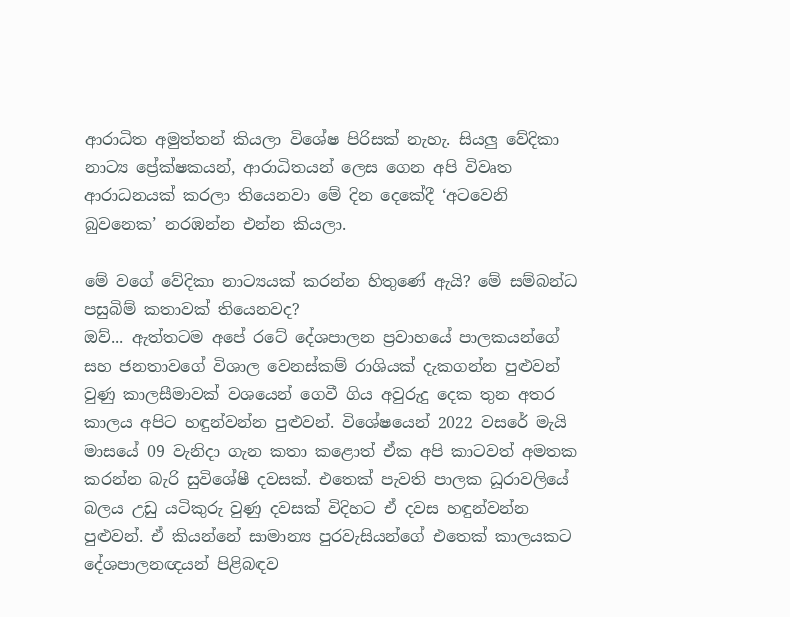ආරාධිත අමුත්තන් කියලා විශේෂ පිරිසක් නැහැ. සියලු‍ වේදිකා නාට්‍ය ප්‍රේක්ෂකයන්, ආරාධිතයන් ලෙස ගෙන අපි විවෘත ආරාධනයක් කරලා තියෙනවා මේ දින දෙකේදී ‘අටවෙනි බුවනෙක’ නරඹන්න එන්න කියලා.

මේ වගේ වේදිකා නාට්‍යයක් කරන්න හිතුණේ ඇයි? මේ සම්බන්ධ පසුබිම් කතාවක් තියෙනවද?
ඔව්... ඇත්තටම අපේ රටේ දේශපාලන ප්‍රවාහයේ පාලකයන්ගේ සහ ජනතාවගේ විශාල වෙනස්කම් රාශියක් දැකගන්න පුළුවන් වුණු කාලසීමාවක් වශයෙන් ගෙවී ගිය අවුරුදු දෙක තුන අතර කාලය අපිට හඳුන්වන්න පුළුවන්. විශේෂයෙන් 2022 වසරේ මැයි මාසයේ 09 වැනිදා ගැන කතා කළොත් ඒක අපි කාටවත් අමතක කරන්න බැරි සුවිශේෂී දවසක්. එතෙක් පැවති පාලක ධූරාවලියේ බලය උඩු යටිකුරු වුණු දවසක් විදිහට ඒ දවස හඳුන්වන්න පුළුවන්. ඒ කියන්නේ සාමාන්‍ය පුරවැසියන්ගේ එතෙක් කාලයකට දේශපාලනඥයන් පිළිබඳව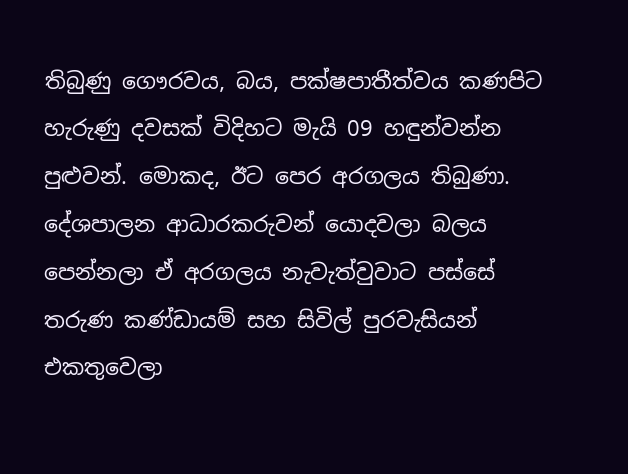තිබුණු ගෞරවය, බය, පක්ෂපාතීත්වය කණපිට හැරුණු දවසක් විදිහට මැයි 09 හඳුන්වන්න පුළුවන්. මොකද, ඊට පෙර අරගලය තිබුණා. දේශපාලන ආධාරකරුවන් යොදවලා බලය පෙන්නලා ඒ අරගලය නැවැත්වුවාට පස්සේ තරුණ කණ්ඩායම් සහ සිවිල් පුරවැසියන් එකතුවෙලා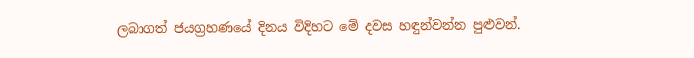ලබාගත් ජයග්‍රහණයේ දිනය විදිහට මේ දවස හඳුන්වන්න පුළුවන්.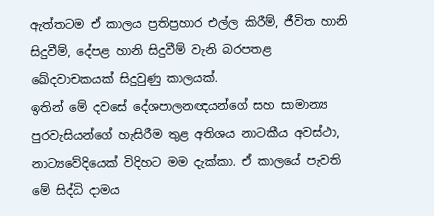ඇත්තටම ඒ කාලය ප්‍රතිප්‍රහාර එල්ල කිරීම්, ජීවිත හානි සිදුවීම්, දේපළ හානි සිදුවීම් වැනි බරපතළ ඛේදවාචකයක් සිදුවුණු කාලයක්.
ඉතින් මේ දවසේ දේශපාලනඥයන්ගේ සහ සාමාන්‍ය පුරවැසියන්ගේ හැසිරීම තුළ අතිශය නාටකීය අවස්ථා, නාට්‍යවේදියෙක් විදිහට මම දැක්කා. ඒ කාලයේ පැවති මේ සිද්ධි දාමය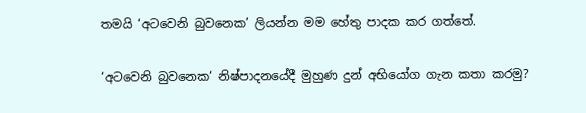තමයි ‘අටවෙනි බුවනෙක’ ලියන්න මම හේතු පාදක කර ගත්තේ.

‘අටවෙනි බුවනෙක‘ නිෂ්පාදනයේදී මුහුණ දුන් අභියෝග ගැන කතා කරමු?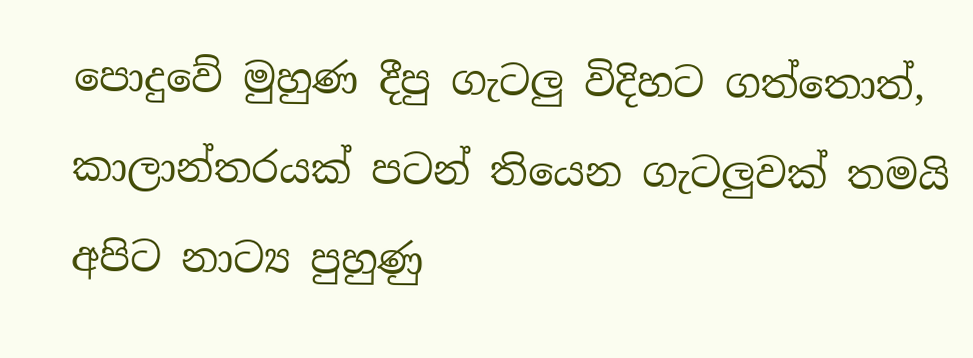පොදුවේ මුහුණ දීපු ගැටලු‍ විදිහට ගත්තොත්, කාලාන්තරයක් පටන් තියෙන ගැටලු‍වක් තමයි අපිට නාට්‍ය පුහුණු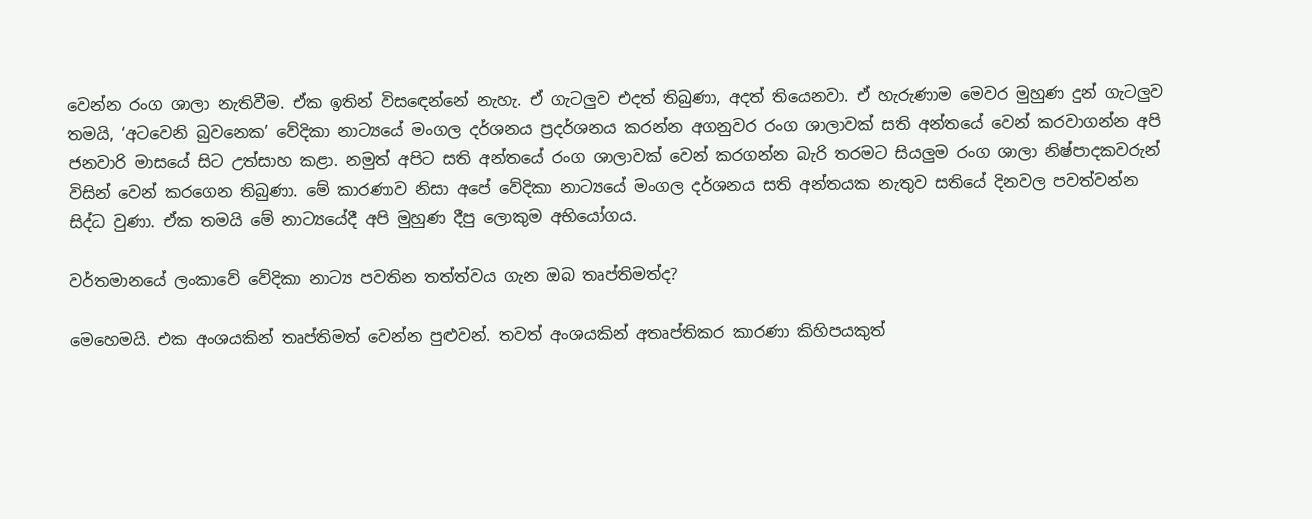වෙන්න රංග ශාලා නැතිවීම. ඒක ඉතින් විසඳෙන්නේ නැහැ. ඒ ගැටලුව එදත් තිබුණා, අදත් තියෙනවා. ඒ හැරුණාම මෙවර මුහුණ දුන් ගැටලු‍ව තමයි, ‘අටවෙනි බුවනෙක’ වේදිකා නාට්‍යයේ මංගල දර්ශනය ප්‍රදර්ශනය කරන්න අගනුවර රංග ශාලාවක් සති අන්තයේ වෙන් කරවාගන්න අපි ජනවාරි මාසයේ සිට උත්සාහ කළා. නමුත් අපිට සති අන්තයේ රංග ශාලාවක් වෙන් කරගන්න බැරි තරමට සියලු‍ම රංග ශාලා නිෂ්පාදකවරුන් විසින් වෙන් කරගෙන තිබුණා. මේ කාරණාව නිසා අපේ වේදිකා නාට්‍යයේ මංගල දර්ශනය සති අන්තයක නැතුව සතියේ දිනවල පවත්වන්න සිද්ධ වුණා. ඒක තමයි මේ නාට්‍යයේදී අපි මුහුණ දීපු ලොකුම අභියෝගය.

වර්තමානයේ ලංකාවේ වේදිකා නාට්‍ය පවතින තත්ත්වය ගැන ඔබ තෘප්තිමත්ද?

මෙහෙමයි. එක අංශයකින් තෘප්තිමත් වෙන්න පුළුවන්. තවත් අංශයකින් අතෘප්තිකර කාරණා කිහිපයකුත්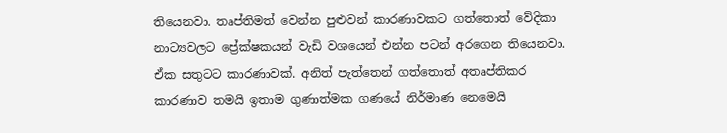තියෙනවා. තෘප්තිමත් වෙන්න පුළුවන් කාරණාවකට ගත්තොත් වේදිකා නාට්‍යවලට ප්‍රේක්ෂකයන් වැඩි වශයෙන් එන්න පටන් අරගෙන තියෙනවා. ඒක සතුටට කාරණාවක්. අනිත් පැත්තෙන් ගත්තොත් අතෘප්තිකර කාරණාව තමයි ඉතාම ගුණාත්මක ගණයේ නිර්මාණ නෙමෙයි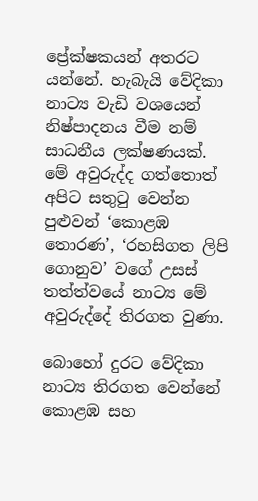ප්‍රේක්ෂකයන් අතරට යන්නේ. හැබැයි වේදිකා නාට්‍ය වැඩි වශයෙන් නිෂ්පාදනය වීම නම් සාධනීය ලක්ෂණයක්. මේ අවුරුද්ද ගත්තොත් අපිට සතුටු වෙන්න පුළුවන් ‘කොළඹ තොරණ’, ‘රහසිගත ලිපි ගොනුව’ වගේ උසස් තත්ත්වයේ නාට්‍ය මේ අවුරුද්දේ තිරගත වුණා.

බොහෝ දුරට වේදිකා නාට්‍ය තිරගත වෙන්නේ කොළඹ සහ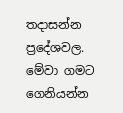තදාසන්න ප්‍රදේශවල. මේවා ගමට ගෙනියන්න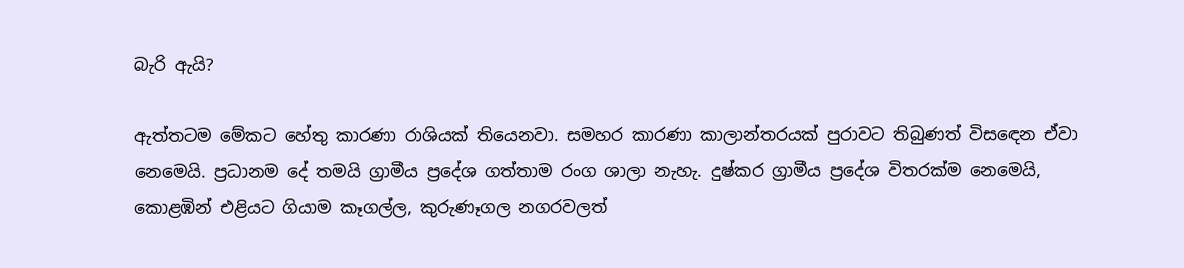බැරි ඇයි?

ඇත්තටම මේකට හේතු කාරණා රාශියක් තියෙනවා. සමහර කාරණා කාලාන්තරයක් පුරාවට තිබුණත් විසඳෙන ඒවා නෙමෙයි. ප්‍රධානම දේ තමයි ග්‍රාමීය ප්‍රදේශ ගත්තාම රංග ශාලා නැහැ. දුෂ්කර ග්‍රාමීය ප්‍රදේශ විතරක්ම නෙමෙයි, කොළඹින් එළියට ගියාම කෑගල්ල, කුරුණෑගල නගරවලත්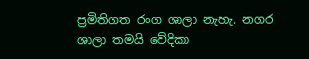ප්‍රමිතිගත රංග ශාලා නැහැ. නගර ශාලා තමයි වේදිකා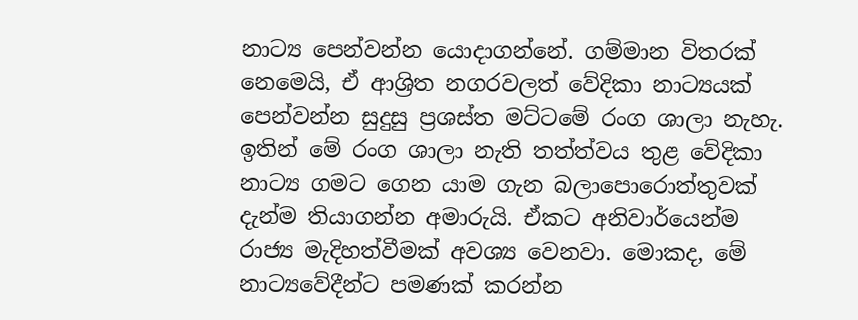නාට්‍ය පෙන්වන්න යොදාගන්නේ. ගම්මාන විතරක් නෙමෙයි, ඒ ආශ්‍රිත නගරවලත් වේදිකා නාට්‍යයක් පෙන්වන්න සුදුසු ප්‍රශස්ත මට්ටමේ රංග ශාලා නැහැ. ඉතින් මේ රංග ශාලා නැති තත්ත්වය තුළ වේදිකා නාට්‍ය ගමට ගෙන යාම ගැන බලාපොරොත්තුවක් දැන්ම තියාගන්න අමාරුයි. ඒකට අනිවාර්‌යෙන්ම රාජ්‍ය මැදිහත්වීමක් අවශ්‍ය වෙනවා. මොකද, මේ නාට්‍යවේදීන්ට පමණක් කරන්න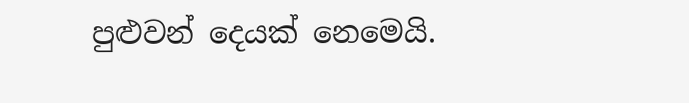පුළුවන් දෙයක් නෙමෙයි.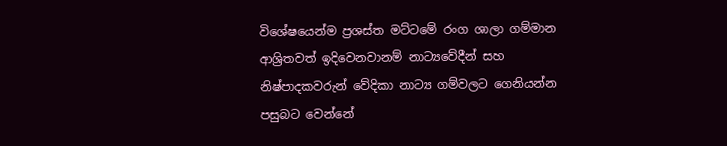විශේෂයෙන්ම ප්‍රශස්ත මට්ටමේ රංග ශාලා ගම්මාන ආශ්‍රිතවත් ඉදිවෙනවානම් නාට්‍යවේදීන් සහ නිෂ්පාදකවරුන් වේදිකා නාට්‍ය ගම්වලට ගෙනියන්න පසුබට වෙන්නේ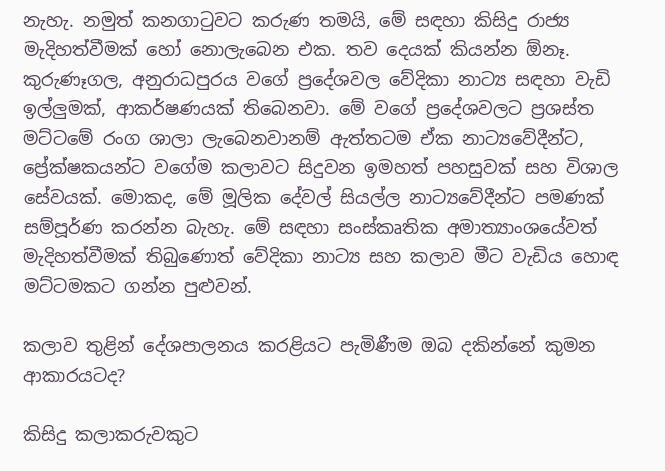නැහැ. නමුත් කනගාටුවට කරුණ තමයි, මේ සඳහා කිසිදු රාජ්‍ය මැදිහත්වීමක් හෝ නොලැබෙන එක. තව දෙයක් කියන්න ඕනෑ. කුරුණෑගල, අනුරාධපුරය වගේ ප්‍රදේශවල වේදිකා නාට්‍ය සඳහා වැඩි ඉල්ලු‍මක්, ආකර්ෂණයක් තිබෙනවා. මේ වගේ ප්‍රදේශවලට ප්‍රශස්ත මට්ටමේ රංග ශාලා ලැබෙනවානම් ඇත්තටම ඒක නාට්‍යවේදීන්ට, ප්‍රේක්ෂකයන්ට වගේම කලාවට සිදුවන ඉමහත් පහසුවක් සහ විශාල සේවයක්. මොකද, මේ මූලික දේවල් සියල්ල නාට්‍යවේදීන්ට පමණක් සම්පූර්ණ කරන්න බැහැ. මේ සඳහා සංස්කෘතික අමාත්‍යාංශයේවත් මැදිහත්වීමක් තිබුණොත් වේදිකා නාට්‍ය සහ කලාව මීට වැඩිය හොඳ මට්ටමකට ගන්න පුළුවන්.

කලාව තුළින් දේශපාලනය කරළියට පැමිණීම ඔබ දකින්නේ කුමන ආකාරයටද?

කිසිදු කලාකරුවකුට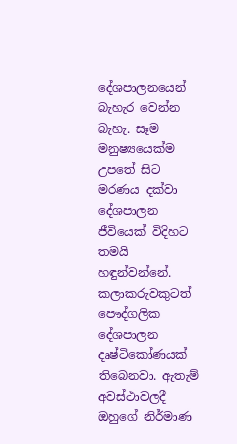දේශපාලනයෙන් බැහැර වෙන්න බැහැ. සෑම මනුෂ්‍යයෙක්ම උපතේ සිට මරණය දක්වා දේශපාලන ජීවියෙක් විදිහට තමයි හඳුන්වන්නේ. කලාකරුවකුටත් පෞද්ගලික දේශපාලන දෘෂ්ටිකෝණයක් තිබෙනවා. ඇතැම් අවස්ථාවලදී ඔහුගේ නිර්මාණ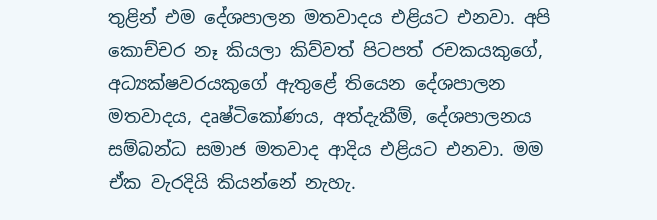තුළින් එම දේශපාලන මතවාදය එළියට එනවා. අපි කොච්චර නෑ කියලා කිව්වත් පිටපත් රචකයකුගේ, අධ්‍යක්ෂවරයකුගේ ඇතුළේ තියෙන දේශපාලන මතවාදය, දෘෂ්ටිකෝණය, අත්දැකීම්, දේශපාලනය සම්බන්ධ සමාජ මතවාද ආදිය එළියට එනවා. මම ඒක වැරදියි කියන්නේ නැහැ.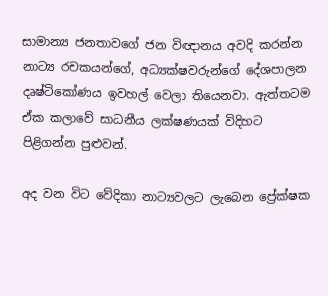සාමාන්‍ය ජනතාවගේ ජන විඥානය අවදි කරන්න නාට්‍ය රචකයන්ගේ, අධ්‍යක්ෂවරුන්ගේ දේශපාලන දෘෂ්ටිකෝණය ඉවහල් වෙලා තියෙනවා. ඇත්තටම ඒක කලාවේ සාධනීය ලක්ෂණයක් විදිහට පිළිගන්න පුළුවන්.

අද වන විට වේදිකා නාට්‍යවලට ලැබෙන ප්‍රේක්ෂක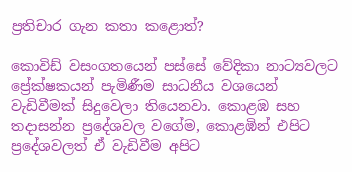ප්‍රතිචාර ගැන කතා කළොත්?

කොවිඩ් වසංගතයෙන් පස්සේ වේදිකා නාට්‍යවලට ප්‍රේක්ෂකයන් පැමිණීම සාධනීය වශයෙන් වැඩිවීමක් සිදුවෙලා තියෙනවා. කොළඹ සහ තදාසන්න ප්‍රදේශවල වගේම, කොළඹින් එපිට ප්‍රදේශවලත් ඒ වැඩිවීම අපිට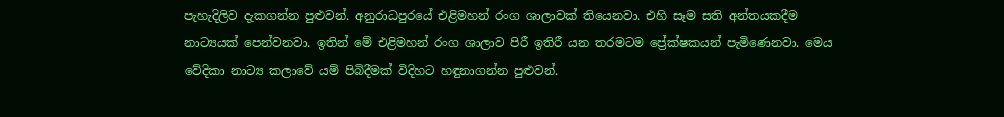පැහැදිලිව දැකගන්න පුළුවන්. අනුරාධපුරයේ එළිමහන් රංග ශාලාවක් තියෙනවා. එහි සෑම සති අන්තයකදීම නාට්‍යයක් පෙන්වනවා. ඉතින් මේ එළිමහන් රංග ශාලාව පිරී ඉතිරී යන තරමටම ප්‍රේක්ෂකයන් පැමිණෙනවා. මෙය වේදිකා නාට්‍ය කලාවේ යම් පිබිදීමක් විදිහට හඳුනාගන්න පුළුවන්.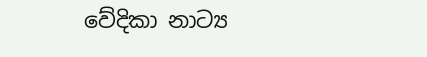වේදිකා නාට්‍ය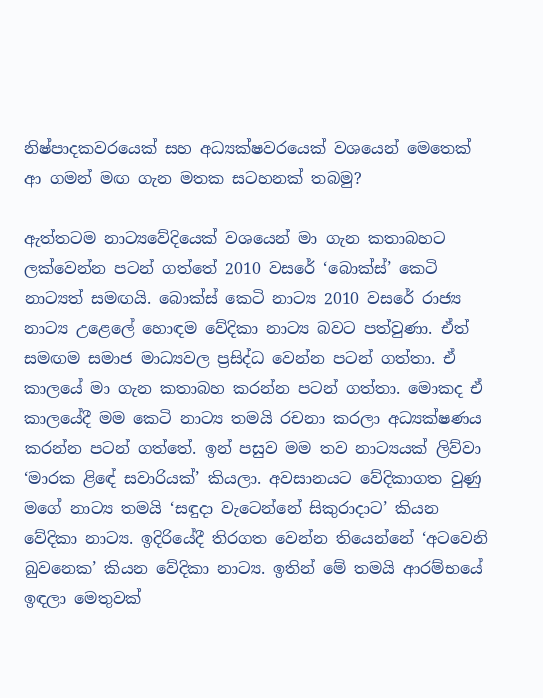නිෂ්පාදකවරයෙක් සහ අධ්‍යක්ෂවරයෙක් වශයෙන් මෙතෙක් ආ ගමන් මඟ ගැන මතක සටහනක් තබමු?

ඇත්තටම නාට්‍යවේදියෙක් වශයෙන් මා ගැන කතාබහට ලක්වෙන්න පටන් ගත්තේ 2010 වසරේ ‘බොක්ස්’ කෙටි නාට්‍යත් සමඟයි. බොක්ස් කෙටි නාට්‍ය 2010 වසරේ රාජ්‍ය නාට්‍ය උළෙලේ හොඳම වේදිකා නාට්‍ය බවට පත්වුණා. ඒත් සමඟම සමාජ මාධ්‍යවල ප්‍රසිද්ධ වෙන්න පටන් ගත්තා. ඒ කාලයේ මා ගැන කතාබහ කරන්න පටන් ගත්තා. මොකද ඒ කාලයේදී මම කෙටි නාට්‍ය තමයි රචනා කරලා අධ්‍යක්ෂණය කරන්න පටන් ගත්තේ. ඉන් පසුව මම තව නාට්‍යයක් ලිව්වා ‘මාරක ළිඳේ සවාරියක්’ කියලා. අවසානයට වේදිකාගත වුණු මගේ නාට්‍ය තමයි ‘සඳුදා වැටෙන්නේ සිකුරාදාට’ කියන වේදිකා නාට්‍ය. ඉදිරියේදී තිරගත වෙන්න තියෙන්නේ ‘අටවෙනි බුවනෙක’ කියන වේදිකා නාට්‍ය. ඉතින් මේ තමයි ආරම්භයේ ඉඳලා මෙතුවක්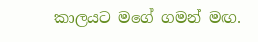කාලයට මගේ ගමන් මඟ.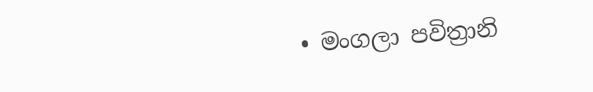• මංගලා පවිත්‍රානි